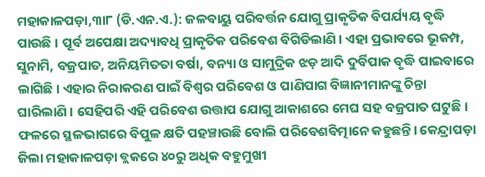ମହାକାଳପଡ଼ା,୩ା୮ (ଡି.ଏନ.ଏ.): ଜଳବାୟୁ ପରିବର୍ତ୍ତନ ଯୋଗୁ ପ୍ରାକୃତିକ ବିପର୍ଯ୍ୟୟ ବୃଦ୍ଧି ପାଉଛି। ପୂର୍ବ ଅପେକ୍ଷା ଅଦ୍ୟାବଧି ପ୍ରାକୃତିକ ପରିବେଶ ବିଗିଡିଲାଣି। ଏହା ପ୍ରଭାବରେ ଭୂକମ୍ପ, ସୁନାମି, ବଜ୍ରପାତ, ଅନିୟମିତତା ବର୍ଷା, ବନ୍ୟା ଓ ସାମୁଦ୍ରିକ ଝଡ଼ ଆଦି ଦୁର୍ବିପାକ ବୃଦ୍ଧି ପାଇବାରେ ଲାଗିଛି। ଏହାର ନିରାକରଣ ପାଇଁ ବିଶ୍ୱର ପରିବେଶ ଓ ପାଣିପାଗ ବିଜ୍ଞାନୀମାନଙ୍କୁ ଚିନ୍ତା ଘାରିଲାଣି। ସେହିପରି ଏହି ପରିବେଶ ଉତ୍ତାପ ଯୋଗୁ ଆକାଶରେ ମେଘ ସହ ବଜ୍ରପାତ ଘଟୁଛି। ଫଳରେ ସ୍ଥଳଭାଗରେ ବିପୁଳ କ୍ଷତି ପହଞ୍ଚାଉଛି ବୋଲି ପରିବେଶବିତ୍ମାନେ କହୁଛନ୍ତି। କେନ୍ଦ୍ରାପଡ଼ା ଜିଲା ମହାକାଳପଡ଼ା ବ୍ଲକରେ ୪୦ରୁ ଅଧିକ ବହୁମୁଖୀ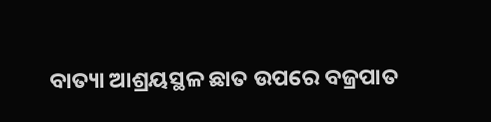ବାତ୍ୟା ଆଶ୍ରୟସ୍ଥଳ ଛାତ ଉପରେ ବଜ୍ରପାତ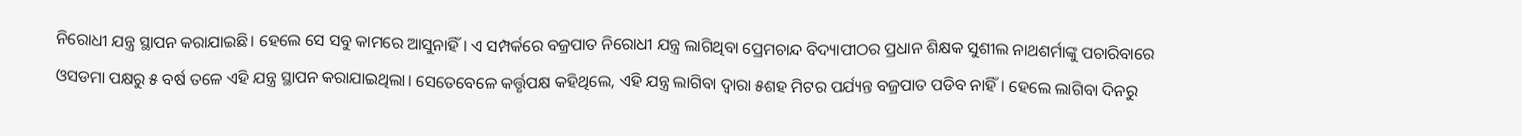ନିରୋଧୀ ଯନ୍ତ୍ର ସ୍ଥାପନ କରାଯାଇଛି। ହେଲେ ସେ ସବୁ କାମରେ ଆସୁନାହିଁ। ଏ ସମ୍ପର୍କରେ ବଜ୍ରପାତ ନିରୋଧୀ ଯନ୍ତ୍ର ଲାଗିଥିବା ପ୍ରେମଚାନ୍ଦ ବିଦ୍ୟାପୀଠର ପ୍ରଧାନ ଶିକ୍ଷକ ସୁଶୀଲ ନାଥଶର୍ମାଙ୍କୁ ପଚାରିବାରେ ଓସଡମା ପକ୍ଷରୁ ୫ ବର୍ଷ ତଳେ ଏହି ଯନ୍ତ୍ର ସ୍ଥାପନ କରାଯାଇଥିଲା। ସେତେବେଳେ କର୍ତ୍ତୃପକ୍ଷ କହିଥିଲେ, ଏହି ଯନ୍ତ୍ର ଲାଗିବା ଦ୍ୱାରା ୫ଶହ ମିଟର ପର୍ଯ୍ୟନ୍ତ ବଜ୍ରପାତ ପଡିବ ନାହିଁ। ହେଲେ ଲାଗିବା ଦିନରୁ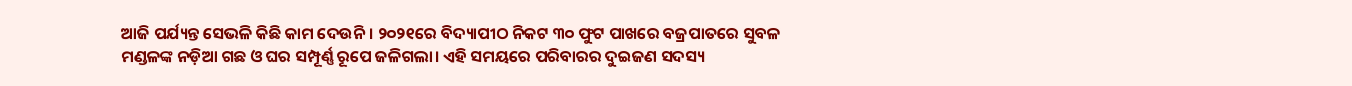ଆଜି ପର୍ଯ୍ୟନ୍ତ ସେଭଳି କିଛି କାମ ଦେଉନି। ୨୦୨୧ରେ ବିଦ୍ୟାପୀଠ ନିକଟ ୩୦ ଫୁଟ ପାଖରେ ବଜ୍ରପାତରେ ସୁବଳ ମଣ୍ଡଳଙ୍କ ନଡ଼ିଆ ଗଛ ଓ ଘର ସମ୍ପୂର୍ଣ୍ଣ ରୂପେ ଜଳିଗଲା। ଏହି ସମୟରେ ପରିବାରର ଦୁଇଜଣ ସଦସ୍ୟ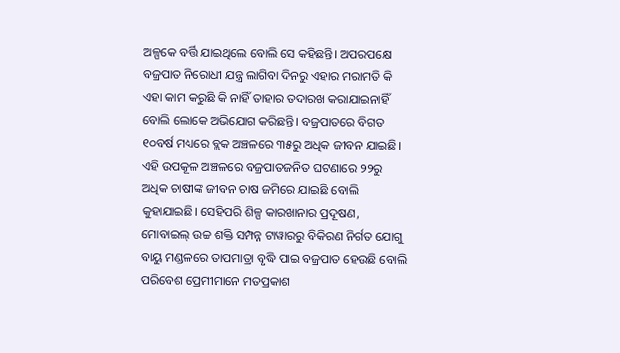ଅଳ୍ପକେ ବର୍ତ୍ତି ଯାଇଥିଲେ ବୋଲି ସେ କହିଛନ୍ତି। ଅପରପକ୍ଷେ ବଜ୍ରପାତ ନିରୋଧୀ ଯନ୍ତ୍ର ଲାଗିବା ଦିନରୁ ଏହାର ମରାମତି କି ଏହା କାମ କରୁଛି କି ନାହିଁ ତାହାର ତଦାରଖ କରାଯାଇନାହିଁ ବୋଲି ଲୋକେ ଅଭିଯୋଗ କରିଛନ୍ତି। ବଜ୍ରପାତରେ ବିଗତ ୧୦ବର୍ଷ ମଧ୍ୟରେ ବ୍ଲକ ଅଞ୍ଚଳରେ ୩୫ରୁ ଅଧିକ ଜୀବନ ଯାଇଛି। ଏହି ଉପକୂଳ ଅଞ୍ଚଳରେ ବଜ୍ରପାତଜନିତ ଘଟଣାରେ ୨୨ରୁ ଅଧିକ ଚାଷୀଙ୍କ ଜୀବନ ଚାଷ ଜମିରେ ଯାଇଛି ବୋଲି କୁହାଯାଇଛି। ସେହିପରି ଶିଳ୍ପ କାରଖାନାର ପ୍ରଦୂଷଣ, ମୋବାଇଲ୍ ଉଚ୍ଚ ଶକ୍ତି ସମ୍ପନ୍ନ ଟାୱାରରୁ ବିକିରଣ ନିର୍ଗତ ଯୋଗୁ ବାୟୁ ମଣ୍ଡଳରେ ତାପମାତ୍ରା ବୃଦ୍ଧି ପାଇ ବଜ୍ରପାତ ହେଉଛି ବୋଲି ପରିବେଶ ପ୍ରେମୀମାନେ ମତପ୍ରକାଶ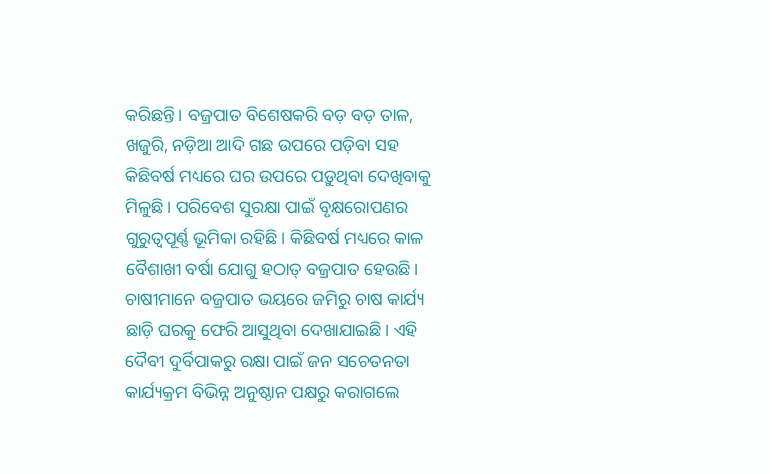କରିଛନ୍ତି। ବଜ୍ରପାତ ବିଶେଷକରି ବଡ଼ ବଡ଼ ତାଳ, ଖଜୁରି, ନଡ଼ିଆ ଆଦି ଗଛ ଉପରେ ପଡ଼ିବା ସହ କିଛିବର୍ଷ ମଧ୍ୟରେ ଘର ଉପରେ ପଡ଼ୁଥିବା ଦେଖିବାକୁ ମିଳୁଛି। ପରିବେଶ ସୁରକ୍ଷା ପାଇଁ ବୃକ୍ଷରୋପଣର ଗୁରୁତ୍ୱପୂର୍ଣ୍ଣ ଭୂମିକା ରହିଛି। କିଛିବର୍ଷ ମଧ୍ୟରେ କାଳ ବୈଶାଖୀ ବର୍ଷା ଯୋଗୁ ହଠାତ୍ ବଜ୍ରପାତ ହେଉଛି। ଚାଷୀମାନେ ବଜ୍ରପାତ ଭୟରେ ଜମିରୁ ଚାଷ କାର୍ଯ୍ୟ ଛାଡ଼ି ଘରକୁ ଫେରି ଆସୁଥିବା ଦେଖାଯାଇଛି। ଏହି ଦୈବୀ ଦୁର୍ବିପାକରୁ ରକ୍ଷା ପାଇଁ ଜନ ସଚେତନତା କାର୍ଯ୍ୟକ୍ରମ ବିଭିନ୍ନ ଅନୁଷ୍ଠାନ ପକ୍ଷରୁ କରାଗଲେ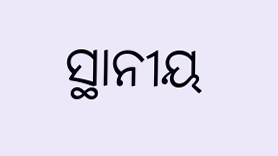ସ୍ଥାନୀୟ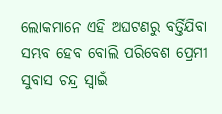ଲୋକମାନେ ଏହି ଅଘଟଣରୁ ବର୍ତ୍ତିଯିବା ସମ୍ଭବ ହେବ ବୋଲି ପରିବେଶ ପ୍ରେମୀ ସୁବାସ ଚନ୍ଦ୍ର ସ୍ବାଇଁ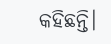କହିଛନ୍ତି।